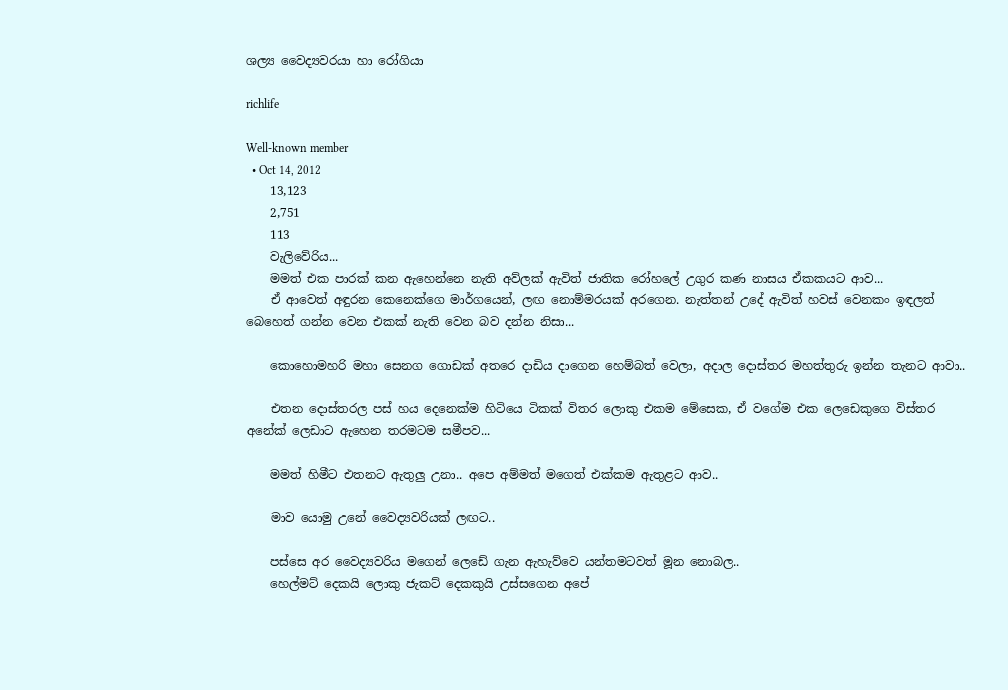ශල්‍ය වෛද්‍යවරයා හා රෝගියා

richlife

Well-known member
  • Oct 14, 2012
    13,123
    2,751
    113
    වැලිවේරිය...
    මමත් එක පාරක් කන ඇහෙන්නෙ නැති අව්ලක් ඇවිත් ජාතික රෝහලේ උගුර කණ නාසය ඒකකයට ආව...
    ඒ ආවෙත් අඳුරන කෙනෙක්ගෙ මාර්ගයෙන්, ලඟ නොම්මරයක් අරගෙන. නැත්තන් උදේ ඇවිත් හවස් වෙනකං ඉඳලත් බෙහෙත් ගන්න වෙන එකක් නැති වෙන බව දන්න නිසා...

    කොහොමහරි මහා සෙනග ගොඩක් අතරෙ දාඩිය දාගෙන හෙම්බත් වෙලා, අදාල දොස්තර මහත්තුරු ඉන්න තැනට ආවා..

    එතන දොස්තරල පස් හය දෙනෙක්ම හිටියෙ ටිකක් විතර ලොකු එකම මේසෙක, ඒ වගේම එක ලෙඩෙකුගෙ විස්තර අනේක් ලෙඩාට ඇහෙන තරමටම සමීපව...

    මමත් හිමීට එතනට ඇතුලු උනා.. අපෙ අම්මත් මගෙත් එක්කම ඇතුළට ආව..

    මාව යොමු උනේ වෛද්‍යවරියක් ලඟට..

    පස්සෙ අර වෛද්‍යවරිය මගෙන් ලෙඩේ ගැන ඇහැව්වෙ යන්තමටවත් මූන නොබල..
    හෙල්මට් දෙකයි ලොකු ජැකට් දෙකකුයි උස්සගෙන අපේ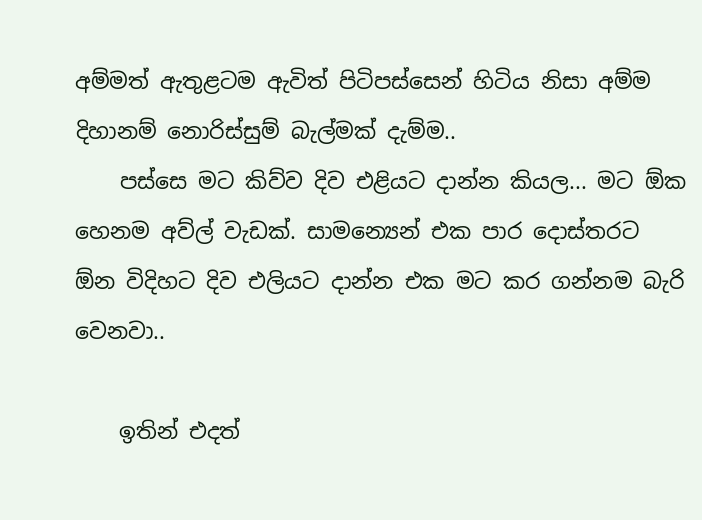අම්මත් ඇතුළටම ඇවිත් පිටිපස්සෙන් හිටිය නිසා අම්ම දිහානම් නොරිස්සුම් බැල්මක් දැම්ම..
    පස්සෙ මට කිව්ව දිව එළියට දාන්න කියල... මට ඕක හෙනම අව්ල් වැඩක්. සාමන්‍යෙන් එක පාර දොස්තරට ඕන විදිහට දිව එලියට දාන්න එක මට කර ගන්නම බැරි වෙනවා..

    ඉතින් එදත්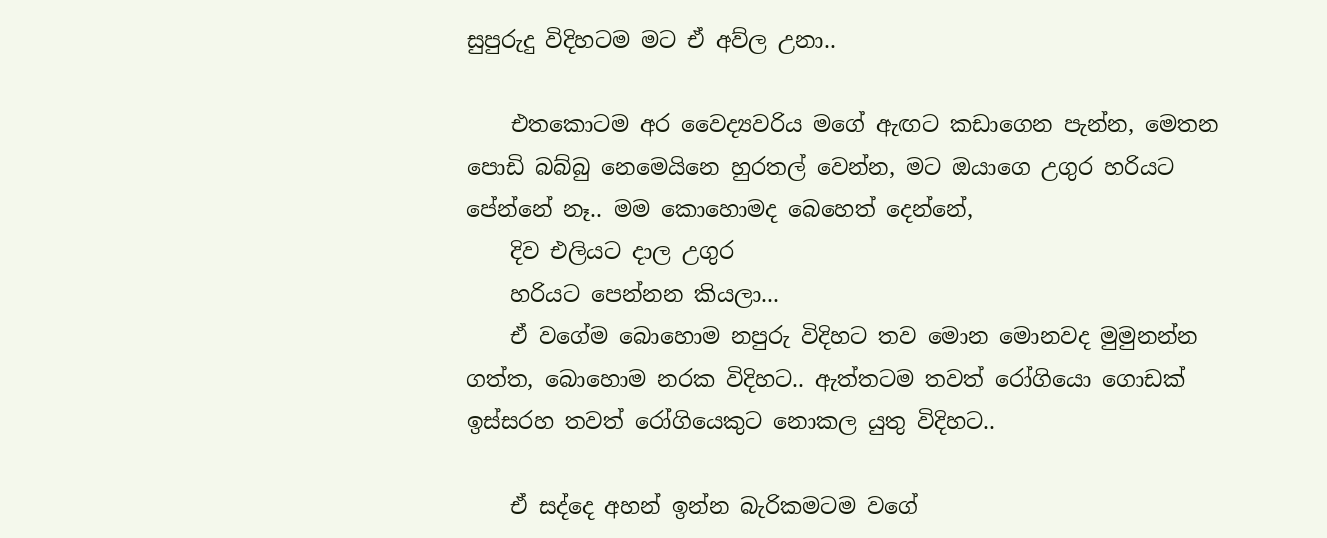සුපුරුදු විදිහටම මට ඒ අව්ල උනා..

    එතකොටම අර වෛද්‍යවරිය මගේ ඇඟට කඩාගෙන පැන්න, මෙතන පොඩි බබ්බු නෙමෙයිනෙ හුරතල් වෙන්න, මට ඔයාගෙ උගුර හරියට පේන්නේ නෑ.. මම කොහොමද බෙහෙත් දෙන්නේ,
    දිව එලියට දාල උගුර
    හරියට පෙන්නන කියලා...
    ඒ වගේම බොහොම නපුරු විදිහට තව මොන මොනවද මුමුනන්න ගත්ත, බොහොම නරක විදිහට.. ඇත්තටම තවත් රෝගියො ගොඩක් ඉස්සරහ තවත් රෝගියෙකුට නොකල යුතු විදිහට..

    ඒ සද්දෙ අහන් ඉන්න බැරිකමටම වගේ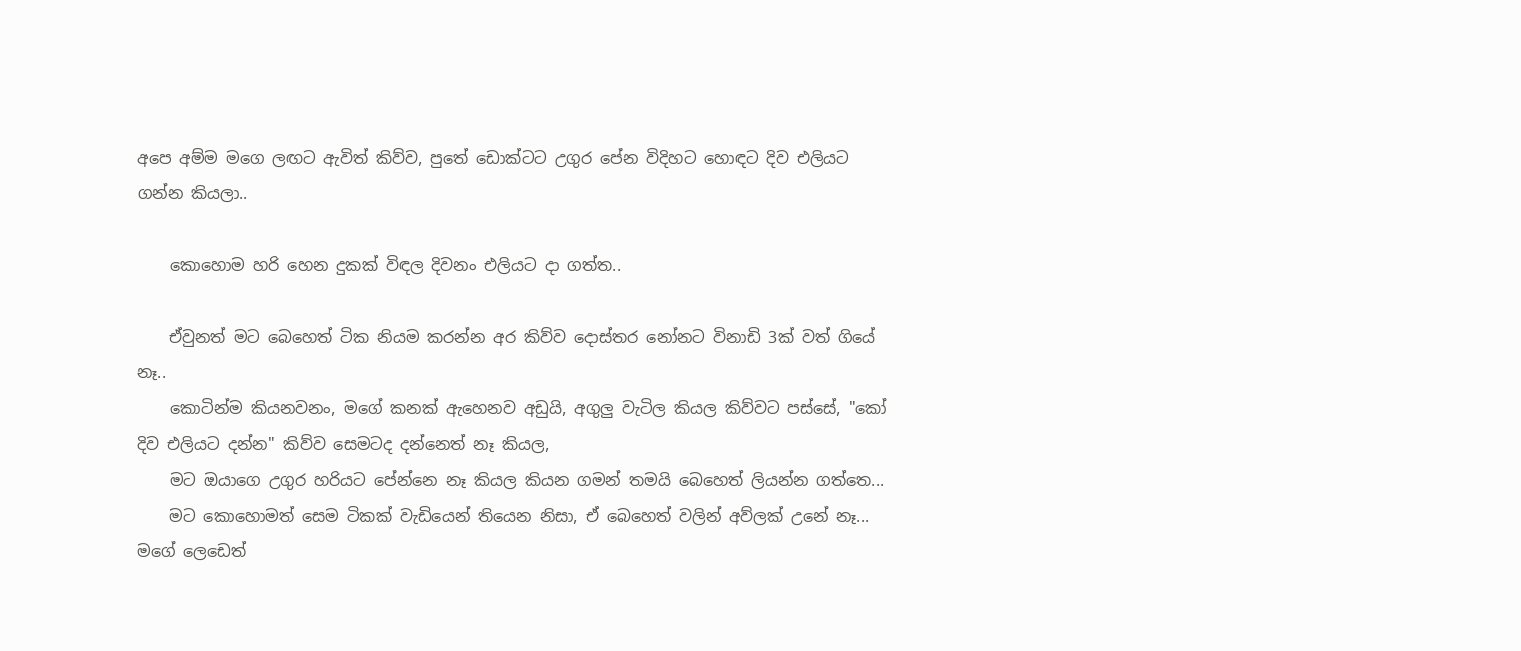අපෙ අම්ම මගෙ ලඟට ඇවිත් කිව්ව, පුතේ ඩොක්ටට උගුර පේන විදිහට හොඳට දිව එලියට ගන්න කියලා..

    කොහොම හරි හෙන දුකක් විඳල දිවනං එලියට දා ගත්ත..

    ඒවුනත් මට බෙහෙත් ටික නියම කරන්න අර කිව්ව දොස්තර නෝනට විනාඩි 3ක් වත් ගියේ නෑ..
    කොටින්ම කියනවනං, මගේ කනක් ඇහෙනව අඩුයි, අගුලු වැටිල කියල කිව්වට පස්සේ, "කෝ දිව එලියට දන්න" කිව්ව සෙමටද දන්නෙත් නෑ කියල,
    මට ඔයාගෙ උගුර හරියට පේන්නෙ නෑ කියල කියන ගමන් තමයි බෙහෙත් ලියන්න ගත්තෙ...
    මට කොහොමත් සෙම ටිකක් වැඩියෙන් තියෙන නිසා, ඒ බෙහෙත් වලින් අව්ලක් උනේ නෑ... මගේ ලෙඩෙත්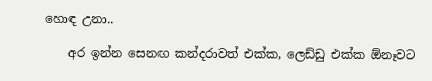හොඳ උනා..

    අර ඉන්න සෙනඟ කන්දරාවත් එක්ක, ලෙඩ්ඩු එක්ක ඕනෑවට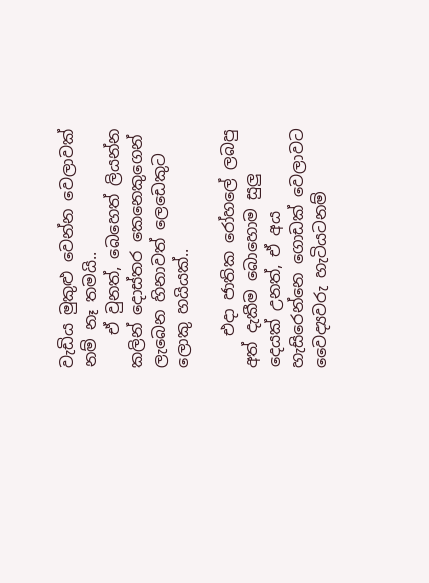වැඩිය මුකුළු වෙන්න වෙලාවක් නම් නෑ තමයි..
    ඒ වුනත්, බෙහෙත් ලියන්න කලින් දොස්තර කෙනෙකුගෙන් ලැබෙන හිනාවත් ලෙඩෙකුට ලොකු හයියක්..

    එදා ජාතික රෝහලේ ලබපු අත් දැකීම බොහොම සුලු දෙයක් උනත්, ඒ අය හැසිරෙන්නෙ ගොඩක් වෙලාවට වෛද්‍යවරු හැටියටනම්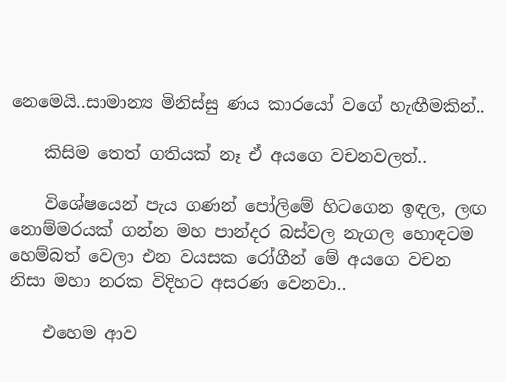නෙමෙයි..සාමාන්‍ය මිනිස්සු ණය කාරයෝ වගේ හැඟීමකින්..

    කිසිම තෙත් ගතියක් නෑ ඒ අයගෙ වචනවලත්..

    විශේෂයෙන් පැය ගණන් පෝලිමේ හිටගෙන ඉඳල, ලඟ නොම්මරයක් ගන්න මහ පාන්දර බස්වල නැගල හොඳටම හෙම්බත් වෙලා එන වයසක රෝගීන් මේ අයගෙ වචන නිසා මහා නරක විදිහට අසරණ වෙනවා..

    එහෙම ආව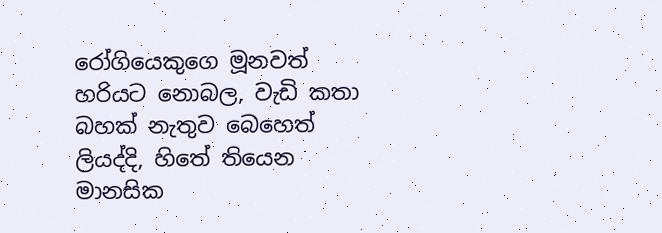රෝගියෙකුගෙ මූනවත් හරියට නොබල, වැඩි කතා බහක් නැතුව බෙහෙත් ලියද්දි, හිතේ තියෙන මානසික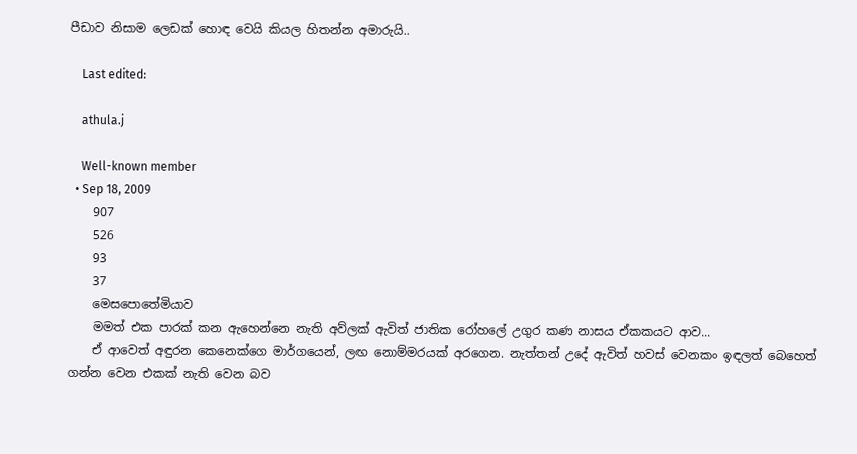පීඩාව නිසාම ලෙඩක් හොඳ වෙයි කියල හිතන්න අමාරුයි..

    Last edited:

    athula.j

    Well-known member
  • Sep 18, 2009
    907
    526
    93
    37
    මෙසපොතේමියාව
    මමත් එක පාරක් කන ඇහෙන්නෙ නැති අව්ලක් ඇවිත් ජාතික රෝහලේ උගුර කණ නාසය ඒකකයට ආව...
    ඒ ආවෙත් අඳුරන කෙනෙක්ගෙ මාර්ගයෙන්, ලඟ නොම්මරයක් අරගෙන. නැත්තන් උදේ ඇවිත් හවස් වෙනකං ඉඳලත් බෙහෙත් ගන්න වෙන එකක් නැති වෙන බව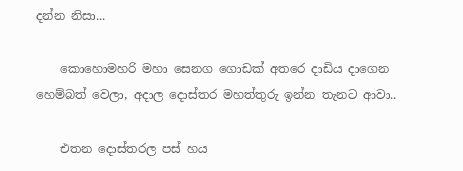දන්න නිසා...

    කොහොමහරි මහා සෙනග ගොඩක් අතරෙ දාඩිය දාගෙන හෙම්බත් වෙලා, අදාල දොස්තර මහත්තුරු ඉන්න තැනට ආවා..

    එතන දොස්තරල පස් හය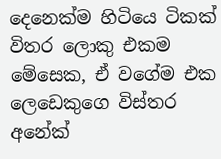දෙනෙක්ම හිටියෙ ටිකක් විතර ලොකු එකම මේසෙක, ඒ වගේම එක ලෙඩෙකුගෙ විස්තර අනේක්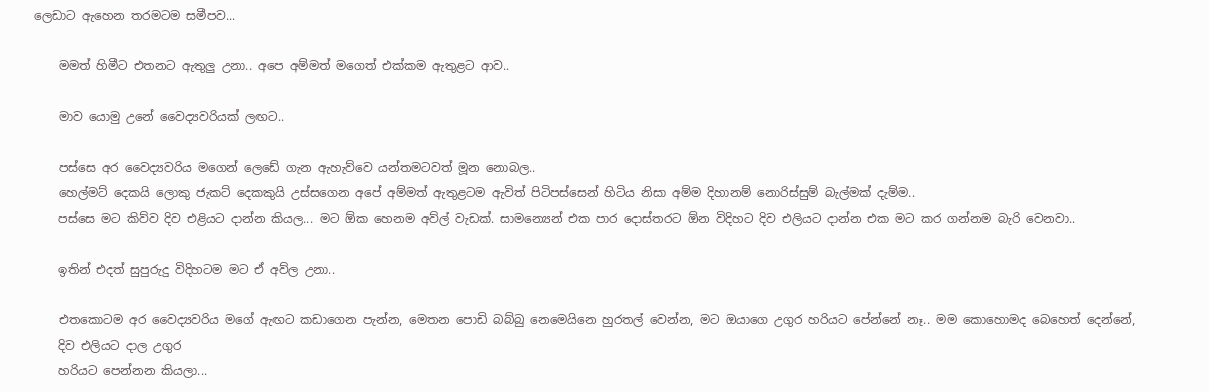ලෙඩාට ඇහෙන තරමටම සමීපව...

    මමත් හිමීට එතනට ඇතුලු උනා.. අපෙ අම්මත් මගෙත් එක්කම ඇතුළට ආව..

    මාව යොමු උනේ වෛද්‍යවරියක් ලඟට..

    පස්සෙ අර වෛද්‍යවරිය මගෙන් ලෙඩේ ගැන ඇහැව්වෙ යන්තමටවත් මූන නොබල..
    හෙල්මට් දෙකයි ලොකු ජැකට් දෙකකුයි උස්සගෙන අපේ අම්මත් ඇතුළටම ඇවිත් පිටිපස්සෙන් හිටිය නිසා අම්ම දිහානම් නොරිස්සුම් බැල්මක් දැම්ම..
    පස්සෙ මට කිව්ව දිව එළියට දාන්න කියල... මට ඕක හෙනම අව්ල් වැඩක්. සාමන්‍යෙන් එක පාර දොස්තරට ඕන විදිහට දිව එලියට දාන්න එක මට කර ගන්නම බැරි වෙනවා..

    ඉතින් එදත් සුපුරුදු විදිහටම මට ඒ අව්ල උනා..

    එතකොටම අර වෛද්‍යවරිය මගේ ඇඟට කඩාගෙන පැන්න, මෙතන පොඩි බබ්බු නෙමෙයිනෙ හුරතල් වෙන්න, මට ඔයාගෙ උගුර හරියට පේන්නේ නෑ.. මම කොහොමද බෙහෙත් දෙන්නේ,
    දිව එලියට දාල උගුර
    හරියට පෙන්නන කියලා...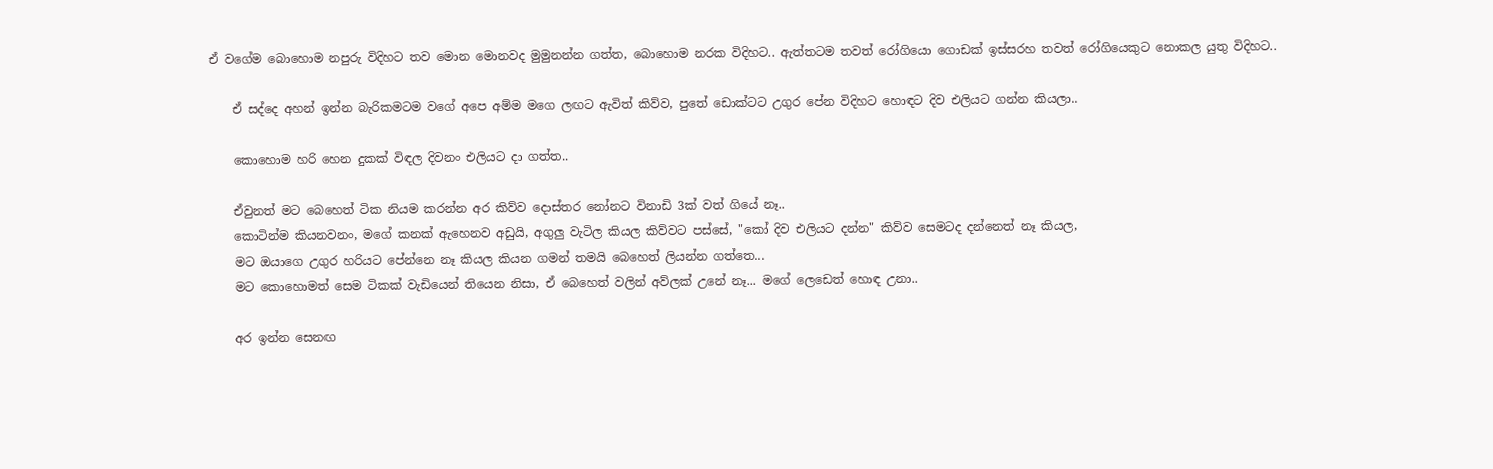ඒ වගේම බොහොම නපුරු විදිහට තව මොන මොනවද මුමුනන්න ගත්ත, බොහොම නරක විදිහට.. ඇත්තටම තවත් රෝගියො ගොඩක් ඉස්සරහ තවත් රෝගියෙකුට නොකල යුතු විදිහට..

    ඒ සද්දෙ අහන් ඉන්න බැරිකමටම වගේ අපෙ අම්ම මගෙ ලඟට ඇවිත් කිව්ව, පුතේ ඩොක්ටට උගුර පේන විදිහට හොඳට දිව එලියට ගන්න කියලා..

    කොහොම හරි හෙන දුකක් විඳල දිවනං එලියට දා ගත්ත..

    ඒවුනත් මට බෙහෙත් ටික නියම කරන්න අර කිව්ව දොස්තර නෝනට විනාඩි 3ක් වත් ගියේ නෑ..
    කොටින්ම කියනවනං, මගේ කනක් ඇහෙනව අඩුයි, අගුලු වැටිල කියල කිව්වට පස්සේ, "කෝ දිව එලියට දන්න" කිව්ව සෙමටද දන්නෙත් නෑ කියල,
    මට ඔයාගෙ උගුර හරියට පේන්නෙ නෑ කියල කියන ගමන් තමයි බෙහෙත් ලියන්න ගත්තෙ...
    මට කොහොමත් සෙම ටිකක් වැඩියෙන් තියෙන නිසා, ඒ බෙහෙත් වලින් අව්ලක් උනේ නෑ... මගේ ලෙඩෙත් හොඳ උනා..

    අර ඉන්න සෙනඟ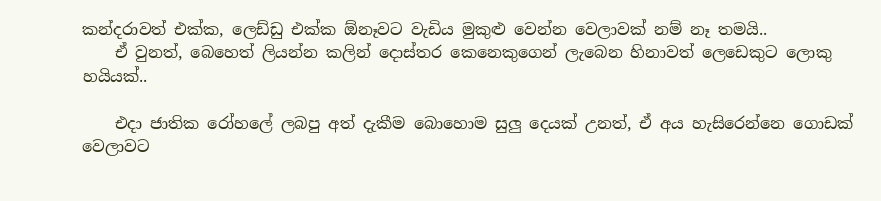කන්දරාවත් එක්ක, ලෙඩ්ඩු එක්ක ඕනෑවට වැඩිය මුකුළු වෙන්න වෙලාවක් නම් නෑ තමයි..
    ඒ වුනත්, බෙහෙත් ලියන්න කලින් දොස්තර කෙනෙකුගෙන් ලැබෙන හිනාවත් ලෙඩෙකුට ලොකු හයියක්..

    එදා ජාතික රෝහලේ ලබපු අත් දැකීම බොහොම සුලු දෙයක් උනත්, ඒ අය හැසිරෙන්නෙ ගොඩක් වෙලාවට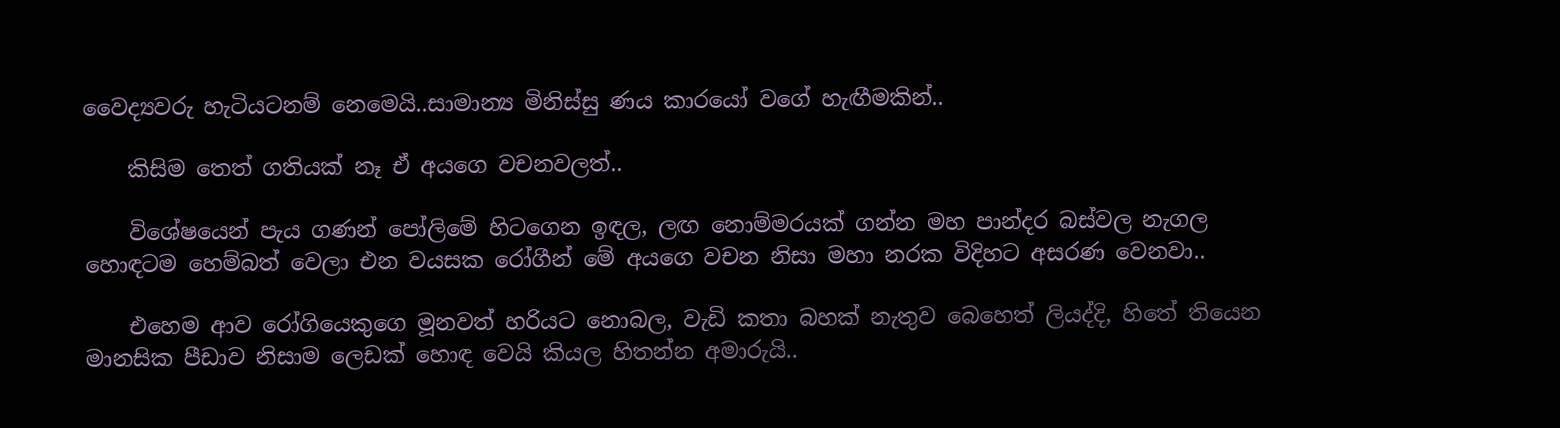වෛද්‍යවරු හැටියටනම් නෙමෙයි..සාමාන්‍ය මිනිස්සු ණය කාරයෝ වගේ හැඟීමකින්..

    කිසිම තෙත් ගතියක් නෑ ඒ අයගෙ වචනවලත්..

    විශේෂයෙන් පැය ගණන් පෝලිමේ හිටගෙන ඉඳල, ලඟ නොම්මරයක් ගන්න මහ පාන්දර බස්වල නැගල හොඳටම හෙම්බත් වෙලා එන වයසක රෝගීන් මේ අයගෙ වචන නිසා මහා නරක විදිහට අසරණ වෙනවා..

    එහෙම ආව රෝගියෙකුගෙ මූනවත් හරියට නොබල, වැඩි කතා බහක් නැතුව බෙහෙත් ලියද්දි, හිතේ තියෙන මානසික පීඩාව නිසාම ලෙඩක් හොඳ වෙයි කියල හිතන්න අමාරුයි..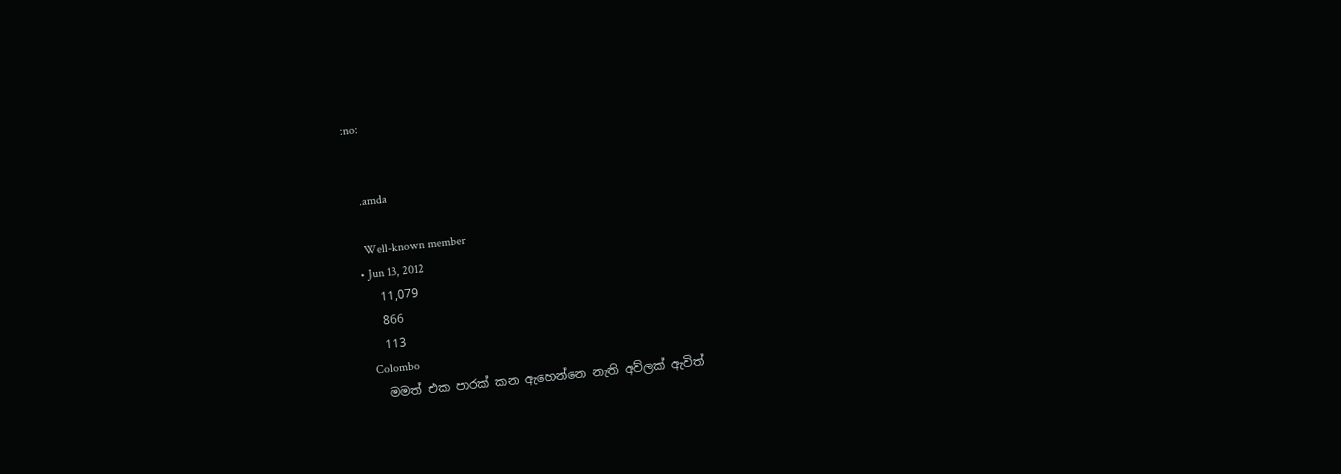:no:


    .amda

    Well-known member
  • Jun 13, 2012
    11,079
    866
    113
    Colombo
    මමත් එක පාරක් කන ඇහෙන්නෙ නැති අව්ලක් ඇවිත්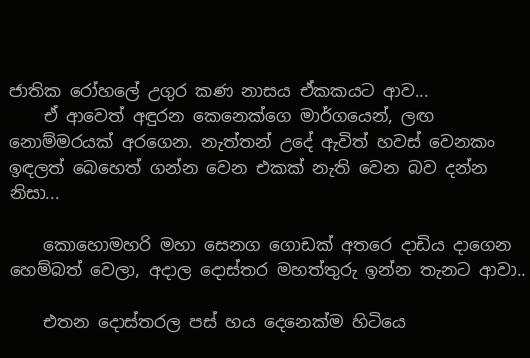ජාතික රෝහලේ උගුර කණ නාසය ඒකකයට ආව...
    ඒ ආවෙත් අඳුරන කෙනෙක්ගෙ මාර්ගයෙන්, ලඟ නොම්මරයක් අරගෙන. නැත්තන් උදේ ඇවිත් හවස් වෙනකං ඉඳලත් බෙහෙත් ගන්න වෙන එකක් නැති වෙන බව දන්න නිසා...

    කොහොමහරි මහා සෙනග ගොඩක් අතරෙ දාඩිය දාගෙන හෙම්බත් වෙලා, අදාල දොස්තර මහත්තුරු ඉන්න තැනට ආවා..

    එතන දොස්තරල පස් හය දෙනෙක්ම හිටියෙ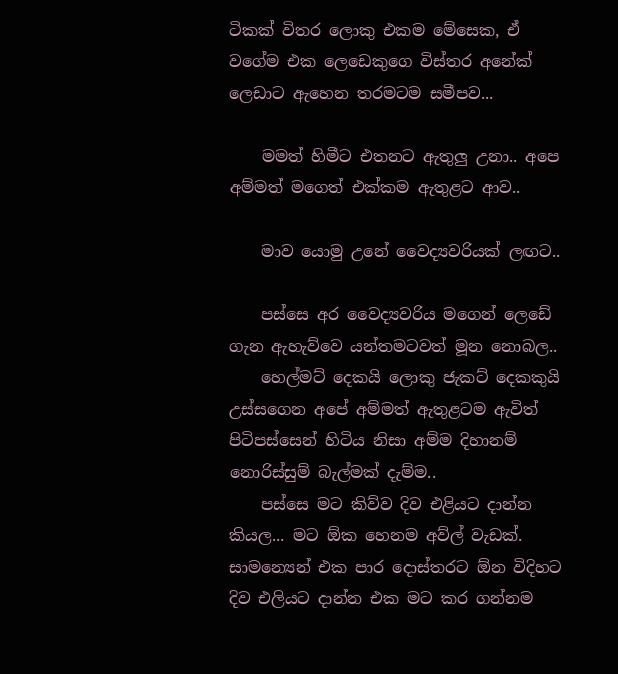ටිකක් විතර ලොකු එකම මේසෙක, ඒ වගේම එක ලෙඩෙකුගෙ විස්තර අනේක් ලෙඩාට ඇහෙන තරමටම සමීපව...

    මමත් හිමීට එතනට ඇතුලු උනා.. අපෙ අම්මත් මගෙත් එක්කම ඇතුළට ආව..

    මාව යොමු උනේ වෛද්‍යවරියක් ලඟට..

    පස්සෙ අර වෛද්‍යවරිය මගෙන් ලෙඩේ ගැන ඇහැව්වෙ යන්තමටවත් මූන නොබල..
    හෙල්මට් දෙකයි ලොකු ජැකට් දෙකකුයි උස්සගෙන අපේ අම්මත් ඇතුළටම ඇවිත් පිටිපස්සෙන් හිටිය නිසා අම්ම දිහානම් නොරිස්සුම් බැල්මක් දැම්ම..
    පස්සෙ මට කිව්ව දිව එළියට දාන්න කියල... මට ඕක හෙනම අව්ල් වැඩක්. සාමන්‍යෙන් එක පාර දොස්තරට ඕන විදිහට දිව එලියට දාන්න එක මට කර ගන්නම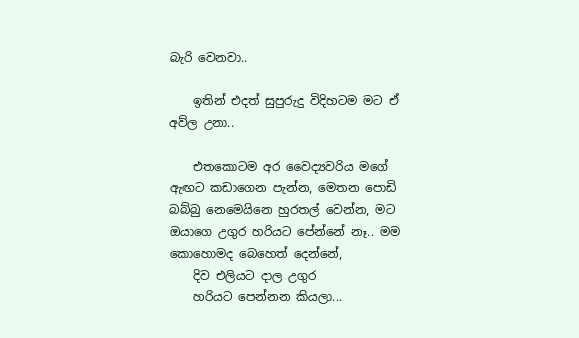බැරි වෙනවා..

    ඉතින් එදත් සුපුරුදු විදිහටම මට ඒ අව්ල උනා..

    එතකොටම අර වෛද්‍යවරිය මගේ ඇඟට කඩාගෙන පැන්න, මෙතන පොඩි බබ්බු නෙමෙයිනෙ හුරතල් වෙන්න, මට ඔයාගෙ උගුර හරියට පේන්නේ නෑ.. මම කොහොමද බෙහෙත් දෙන්නේ,
    දිව එලියට දාල උගුර
    හරියට පෙන්නන කියලා...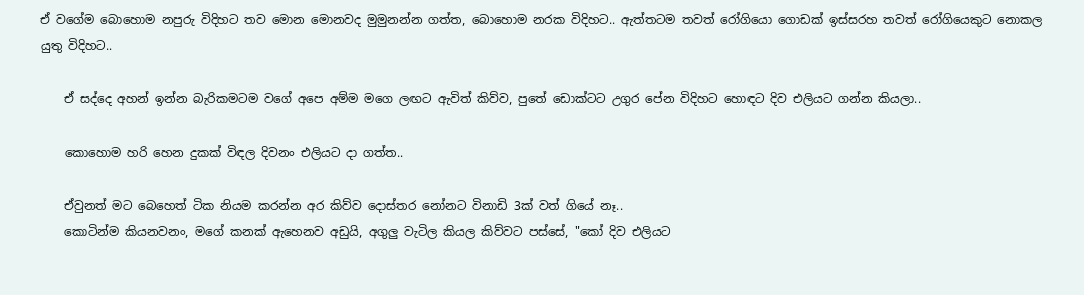ඒ වගේම බොහොම නපුරු විදිහට තව මොන මොනවද මුමුනන්න ගත්ත, බොහොම නරක විදිහට.. ඇත්තටම තවත් රෝගියො ගොඩක් ඉස්සරහ තවත් රෝගියෙකුට නොකල යුතු විදිහට..

    ඒ සද්දෙ අහන් ඉන්න බැරිකමටම වගේ අපෙ අම්ම මගෙ ලඟට ඇවිත් කිව්ව, පුතේ ඩොක්ටට උගුර පේන විදිහට හොඳට දිව එලියට ගන්න කියලා..

    කොහොම හරි හෙන දුකක් විඳල දිවනං එලියට දා ගත්ත..

    ඒවුනත් මට බෙහෙත් ටික නියම කරන්න අර කිව්ව දොස්තර නෝනට විනාඩි 3ක් වත් ගියේ නෑ..
    කොටින්ම කියනවනං, මගේ කනක් ඇහෙනව අඩුයි, අගුලු වැටිල කියල කිව්වට පස්සේ, "කෝ දිව එලියට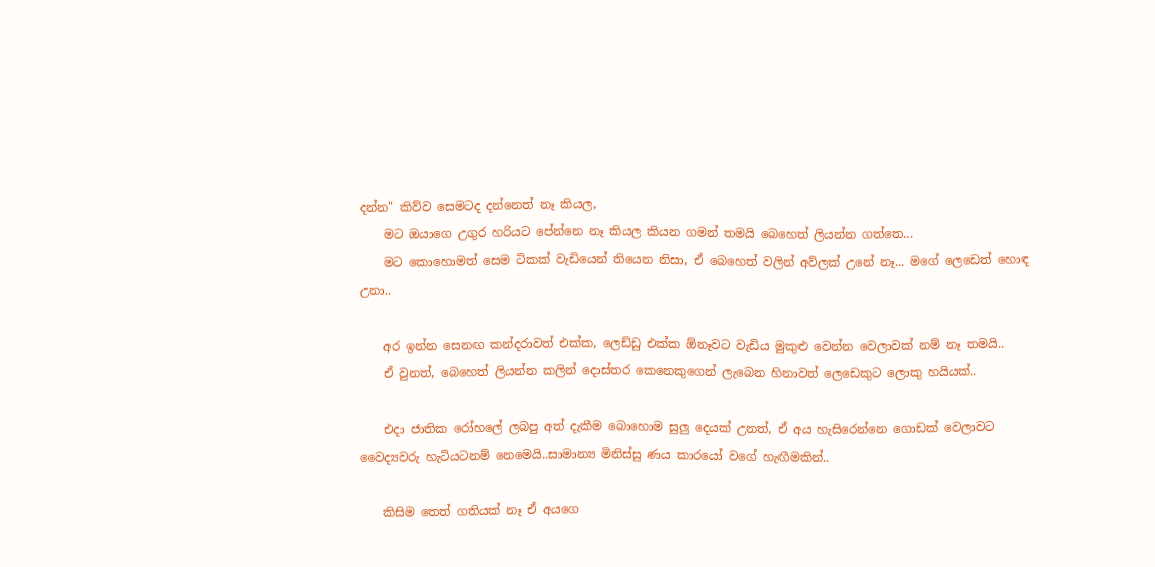දන්න" කිව්ව සෙමටද දන්නෙත් නෑ කියල,
    මට ඔයාගෙ උගුර හරියට පේන්නෙ නෑ කියල කියන ගමන් තමයි බෙහෙත් ලියන්න ගත්තෙ...
    මට කොහොමත් සෙම ටිකක් වැඩියෙන් තියෙන නිසා, ඒ බෙහෙත් වලින් අව්ලක් උනේ නෑ... මගේ ලෙඩෙත් හොඳ උනා..

    අර ඉන්න සෙනඟ කන්දරාවත් එක්ක, ලෙඩ්ඩු එක්ක ඕනෑවට වැඩිය මුකුළු වෙන්න වෙලාවක් නම් නෑ තමයි..
    ඒ වුනත්, බෙහෙත් ලියන්න කලින් දොස්තර කෙනෙකුගෙන් ලැබෙන හිනාවත් ලෙඩෙකුට ලොකු හයියක්..

    එදා ජාතික රෝහලේ ලබපු අත් දැකීම බොහොම සුලු දෙයක් උනත්, ඒ අය හැසිරෙන්නෙ ගොඩක් වෙලාවට වෛද්‍යවරු හැටියටනම් නෙමෙයි..සාමාන්‍ය මිනිස්සු ණය කාරයෝ වගේ හැඟීමකින්..

    කිසිම තෙත් ගතියක් නෑ ඒ අයගෙ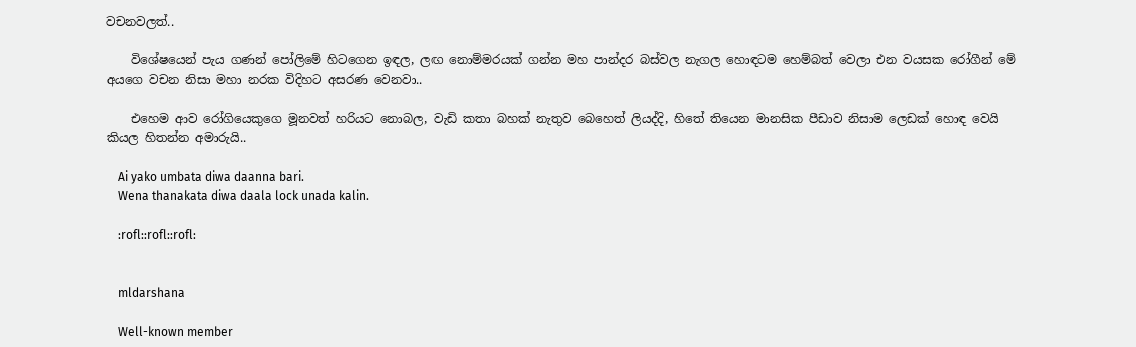වචනවලත්..

    විශේෂයෙන් පැය ගණන් පෝලිමේ හිටගෙන ඉඳල, ලඟ නොම්මරයක් ගන්න මහ පාන්දර බස්වල නැගල හොඳටම හෙම්බත් වෙලා එන වයසක රෝගීන් මේ අයගෙ වචන නිසා මහා නරක විදිහට අසරණ වෙනවා..

    එහෙම ආව රෝගියෙකුගෙ මූනවත් හරියට නොබල, වැඩි කතා බහක් නැතුව බෙහෙත් ලියද්දි, හිතේ තියෙන මානසික පීඩාව නිසාම ලෙඩක් හොඳ වෙයි කියල හිතන්න අමාරුයි..

    Ai yako umbata diwa daanna bari.
    Wena thanakata diwa daala lock unada kalin.

    :rofl::rofl::rofl:


    mldarshana

    Well-known member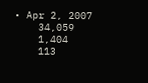• Apr 2, 2007
    34,059
    1,404
    113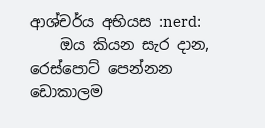ආශ්චර්ය අභියස :nerd:
    ඔය කියන සැර දාන, රෙස්පොට් පෙන්නන ඩොකාලම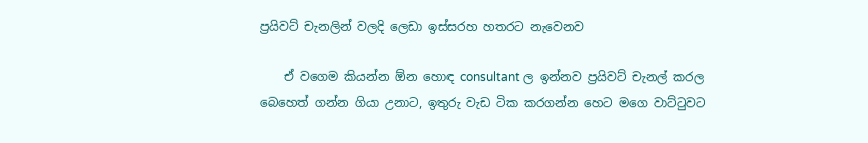ප්‍රයිවට් චැනලින් වලදි ලෙඩා ඉස්සරහ හතරට නැවෙනව

    ඒ වගෙම කියන්න ඕන හොඳ consultant ල ඉන්නව ප්‍රයිවට් චැනල් කරල බෙහෙත් ගන්න ගියා උනාට, ඉතුරු වැඩ ටික කරගන්න හෙට මගෙ වාට්ටුවට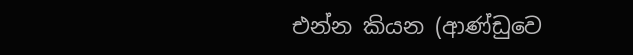එන්න කියන (ආණ්ඩුවෙ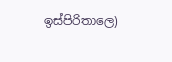ඉස්පිරිතාලෙ)